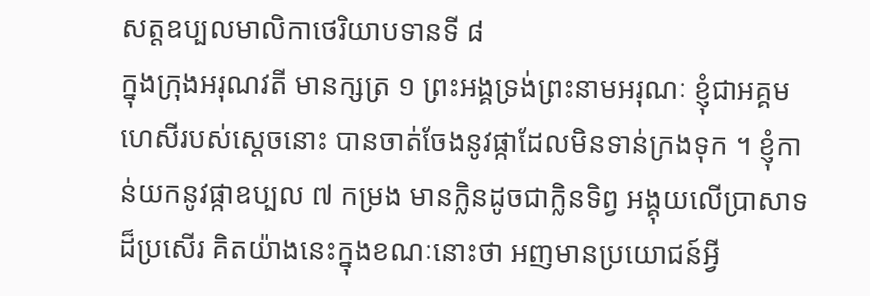សត្តឧប្បលមាលិកាថេរិយាបទានទី ៨
ក្នុងក្រុងអរុណវតី មានក្សត្រ ១ ព្រះអង្គទ្រង់ព្រះនាមអរុណៈ ខ្ញុំជាអគ្គមហេសីរបស់ស្តេចនោះ បានចាត់ចែងនូវផ្កាដែលមិនទាន់ក្រងទុក ។ ខ្ញុំកាន់យកនូវផ្កាឧប្បល ៧ កម្រង មានក្លិនដូចជាក្លិនទិព្វ អង្គុយលើប្រាសាទ ដ៏ប្រសើរ គិតយ៉ាងនេះក្នុងខណៈនោះថា អញមានប្រយោជន៍អ្វី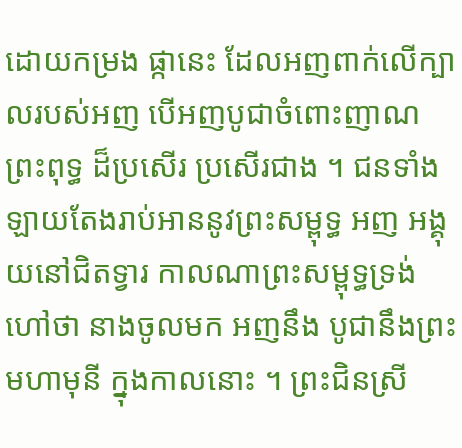ដោយកម្រង ផ្កានេះ ដែលអញពាក់លើក្បាលរបស់អញ បើអញបូជាចំពោះញាណព្រះពុទ្ធ ដ៏ប្រសើរ ប្រសើរជាង ។ ជនទាំងឡាយតែងរាប់អាននូវព្រះសម្ពុទ្ធ អញ អង្គុយនៅជិតទ្វារ កាលណាព្រះសម្ពុទ្ធទ្រង់ហៅថា នាងចូលមក អញនឹង បូជានឹងព្រះមហាមុនី ក្នុងកាលនោះ ។ ព្រះជិនស្រី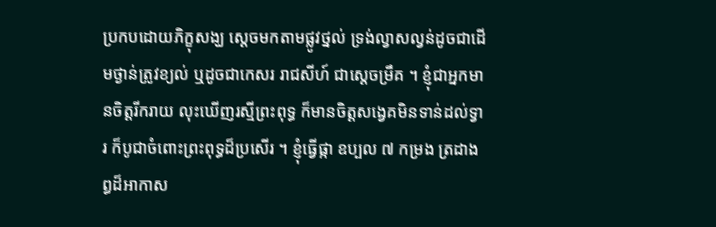ប្រកបដោយភិក្ខុសង្ឃ ស្តេចមកតាមផ្លូវថ្នល់ ទ្រង់ល្វាសល្វន់ដូចជាដើមថ្ងាន់ត្រូវខ្យល់ ឬដូចជាកេសរ រាជសីហ៍ ជាស្តេចម្រឹគ ។ ខ្ញុំជាអ្នកមានចិត្តរីករាយ លុះឃើញរស្មីព្រះពុទ្ធ ក៏មានចិត្តសង្វេគមិនទាន់ដល់ទ្វារ ក៏បូជាចំពោះព្រះពុទ្ធដ៏ប្រសើរ ។ ខ្ញុំធ្វើផ្កា ឧប្បល ៧ កម្រង ត្រដាងព្ធដ៏អាកាស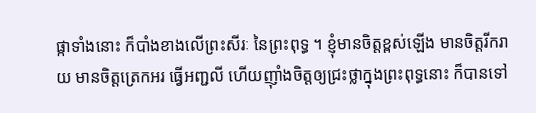ផ្កាទាំងនោះ ក៏បាំងខាងលើព្រះសីរៈ នៃព្រះពុទ្ធ ។ ខ្ញុំមានចិត្តខ្ពស់ឡើង មានចិត្តរីករាយ មានចិត្តត្រេកអរ ធ្វើអញ្ជលី ហើយញ៉ាំងចិត្តឲ្យជ្រះថ្លាក្នុងព្រះពុទ្ធនោះ ក៏បានទៅ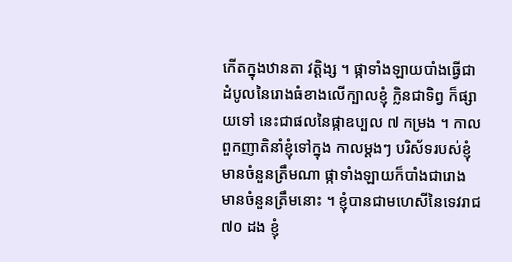កើតក្នុងឋានតា វត្តិង្ស ។ ផ្កាទាំងឡាយបាំងធ្វើជាដំបូលនៃរោងធំខាងលើក្បាលខ្ញុំ ក្លិនជាទិព្វ ក៏ផ្សាយទៅ នេះជាផលនៃផ្កាឧប្បល ៧ កម្រង ។ កាលពួកញាតិនាំខ្ញុំទៅក្នុង កាលម្តងៗ បរិស័ទរបស់ខ្ញុំមានចំនួនត្រឹមណា ផ្កាទាំងឡាយក៏បាំងជារោង មានចំនួនត្រឹមនោះ ។ ខ្ញុំបានជាមហេសីនៃទេវរាជ ៧០ ដង ខ្ញុំ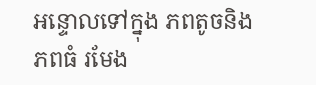អន្ទោលទៅក្នុង ភពតូចនិងភពធំ រមែង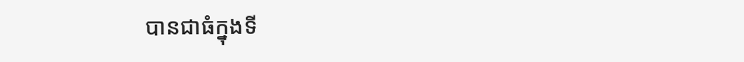បានជាធំក្នុងទី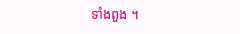ទាំងពួង ។